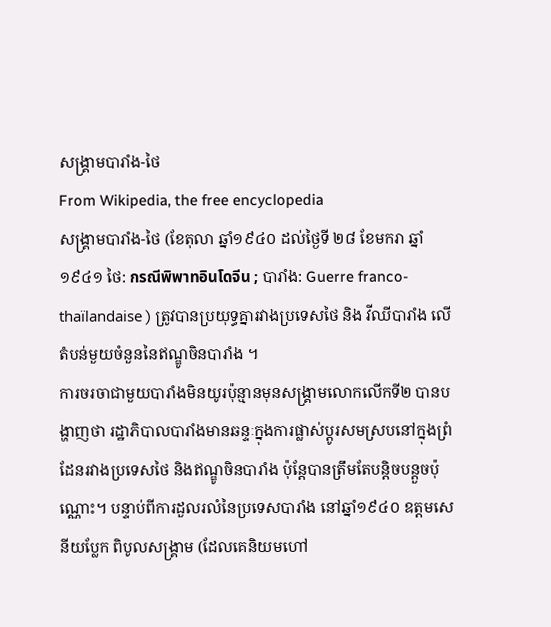សង្គ្រាមបារាំង-ថៃ
From Wikipedia, the free encyclopedia
សង្គ្រាមបារាំង-ថៃ (ខែតុលា ឆ្នាំ១៩៤០ ដល់ថ្ងៃទី ២៨ ខែមករា ឆ្នាំ១៩៤១ ថៃ: กรณีพิพาทอินโดจีน ; បារាំង: Guerre franco-thaïlandaise ) ត្រូវបានប្រយុទ្ធគ្នារវាងប្រទេសថៃ និង វីឈីបារាំង លើតំបន់មួយចំនួននៃឥណ្ឌូចិនបារាំង ។
ការចរចាជាមួយបារាំងមិនយូរប៉ុន្មានមុនសង្គ្រាមលោកលើកទី២ បានបង្ហាញថា រដ្ឋាភិបាលបារាំងមានឆន្ទៈក្នុងការផ្លាស់ប្តូរសមស្របនៅក្នុងព្រំដែនរវាងប្រទេសថៃ និងឥណ្ឌូចិនបារាំង ប៉ុន្តែបានត្រឹមតែបន្តិចបន្តួចប៉ុណ្ណោះ។ បន្ទាប់ពីការដួលរលំនៃប្រទេសបារាំង នៅឆ្នាំ១៩៤០ ឧត្តមសេនីយប្លែក ពិបូលសង្គ្រាម (ដែលគេនិយមហៅ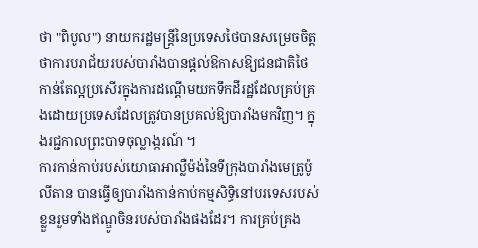ថា "ពិបូល") នាយករដ្ឋមន្រ្តីនៃប្រទេសថៃបានសម្រេចចិត្តថាការបរាជ័យរបស់បារាំងបានផ្តល់ឱកាសឱ្យជនជាតិថៃកាន់តែល្អប្រសើរក្នុងការដណ្តើមយកទឹកដីរដ្ឋដែលគ្រប់គ្រងដោយប្រទេសដែលត្រូវបានប្រគល់ឱ្យបារាំងមកវិញ។ ក្នុងរជ្ជកាលព្រះបាទចុល្លាង្ករណ៍ ។
ការកាន់កាប់របស់យោធាអាល្លឺម៉ង់នៃទីក្រុងបារាំងមេត្រូប៉ូលីតាន បានធ្វើឲ្យបារាំងកាន់កាប់កម្មសិទ្ធិនៅបរទេសរបស់ខ្លួនរួមទាំងឥណ្ឌូចិនរបស់បារាំងផងដែរ។ ការគ្រប់គ្រង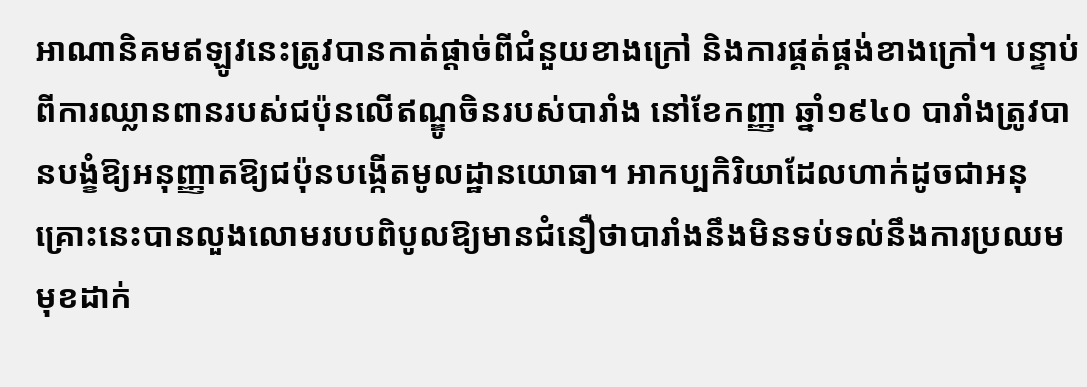អាណានិគមឥឡូវនេះត្រូវបានកាត់ផ្តាច់ពីជំនួយខាងក្រៅ និងការផ្គត់ផ្គង់ខាងក្រៅ។ បន្ទាប់ពីការឈ្លានពានរបស់ជប៉ុនលើឥណ្ឌូចិនរបស់បារាំង នៅខែកញ្ញា ឆ្នាំ១៩៤០ បារាំងត្រូវបានបង្ខំឱ្យអនុញ្ញាតឱ្យជប៉ុនបង្កើតមូលដ្ឋានយោធា។ អាកប្បកិរិយាដែលហាក់ដូចជាអនុគ្រោះនេះបានលួងលោមរបបពិបូលឱ្យមានជំនឿថាបារាំងនឹងមិនទប់ទល់នឹងការប្រឈមមុខដាក់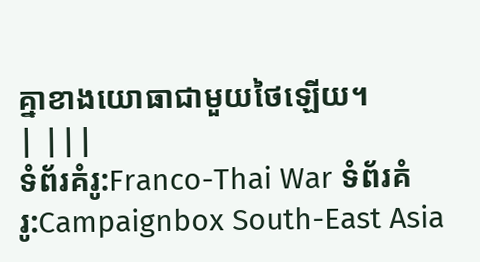គ្នាខាងយោធាជាមួយថៃឡើយ។
| |||
ទំព័រគំរូ:Franco-Thai War ទំព័រគំរូ:Campaignbox South-East Asia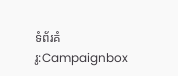ទំព័រគំរូ:Campaignbox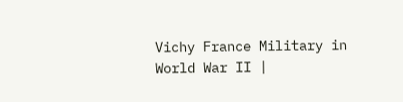Vichy France Military in World War II |